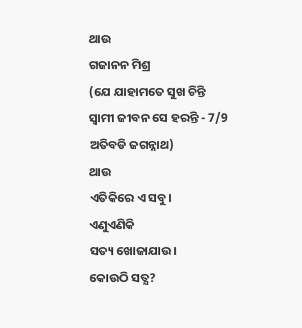ଥାଉ
ଗଜାନନ ମିଶ୍ର
(ଯେ ଯାହାମତେ ସୁଖ ଚିନ୍ତି
ସ୍ୱାମୀ ଜୀବନ ସେ ହରନ୍ତି - 7/9 ଅତିବଡି ଜଗନ୍ନାଥ)
ଥାଉ
ଏତିକିରେ ଏ ସବୁ।
ଏଣୁଏଣିକି
ସତ୍ୟ ଖୋଜାଯାଉ।
କୋଉଠି ସତ୍ଯ?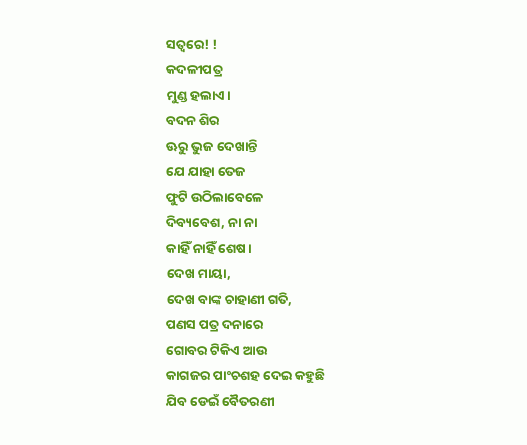ସତ୍ୱରେ! !
କଦଳୀପତ୍ର
ମୁଣ୍ଡ ହଲାଏ।
ବଦନ ଶିର
ଊରୁ ଭୁଜ ଦେଖାନ୍ତି
ଯେ ଯାହା ତେଜ
ଫୁଟି ଉଠିଲାବେଳେ
ଦିବ୍ୟବେଶ, ନା ନା
କାହିଁ ନାହିଁ ଶେଷ।
ଦେଖ ମାୟା,
ଦେଖ ବାଙ୍କ ଚାହାଣୀ ଗତି,
ପଣସ ପତ୍ର ଦନାରେ
ଗୋବର ଟିକିଏ ଆଉ
କାଗଜର ପାଂଚଶହ ଦେଇ କହୁଛି
ଯିବ ଡେଇଁ ବୈତରଣୀ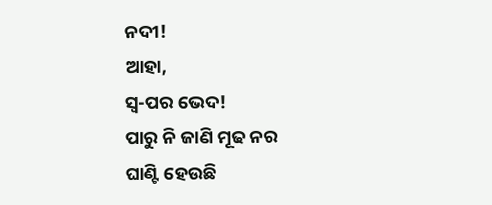ନଦୀ!
ଆହା,
ସ୍ୱ-ପର ଭେଦ!
ପାରୁ ନି ଜାଣି ମୂଢ ନର
ଘାଣ୍ଟି ହେଉଛି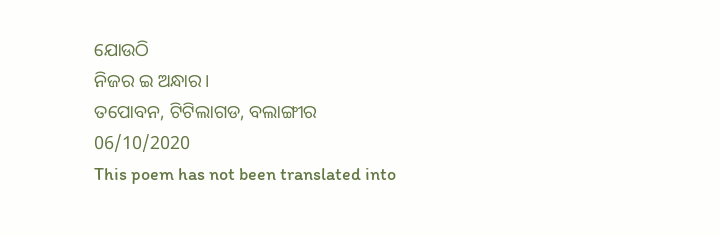ଯୋଉଠି
ନିଜର ଇ ଅନ୍ଧାର।
ତପୋବନ, ଟିଟିଲାଗଡ, ବଲାଙ୍ଗୀର
06/10/2020
This poem has not been translated into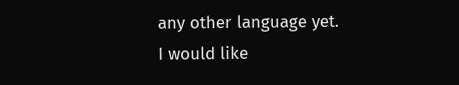any other language yet.
I would like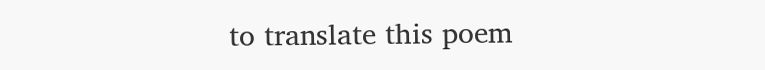to translate this poem